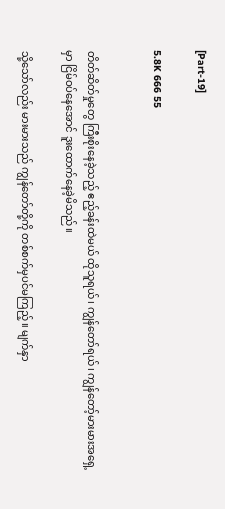[Part-19]

5.8K 666 55


တိတ်ဆိတ်မှုတွေ ကြီးစိုးနေခဲ့သည့် ဧည့်ခန်းထဲမယ် ထိုသူရယ်၊ ကျွန်တော်ရယ်၊ ကျွန်တော့်မားမားအရှေ့မှာ ငြိမ်ဝပ်နေအောင် ဒူး‌ထောက်နေခဲ့မိသည်။

သို့သော်လည်း မားမားသည် ကျွန်တော်တို့ကို တစ်စက်မှပင်မကြည့်။ မျက်နှာ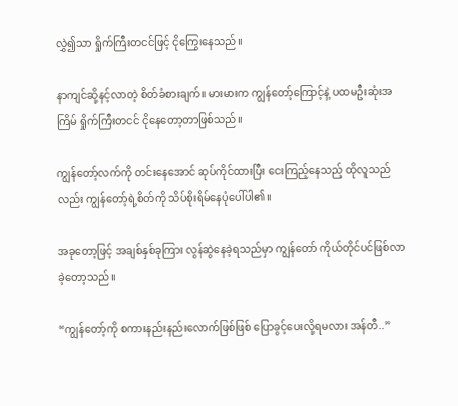လွှဲ၍သာ ရှိုက်ကြီးတငင်ဖြင့် ငိုကြွေးနေသည်။

နာကျင်ဆို့နင့်လာတဲ့ စိတ်ခံစားချက်။ မားမားက ကျွန်တော့်ကြောင့်နဲ့ ပထမဦးဆုံးအကြိမ် ရှိုက်ကြီးတငင် ငိုနေတော့တာဖြစ်သည်။

ကျွန်တော့်လက်ကို တင်းနေအောင် ဆုပ်ကိုင်ထားပြီး ငေးကြည့်နေသည့် ထိုလူသည်လည်း ကျွန်တော့်ရဲ့စိတ်ကို သိပ်စိုးရိမ်နေပုံပေါ်ပါ၏။

အခုတော့ဖြင့် အချစ်နှစ်ခုကြား လွန်ဆွဲနေခဲ့ရသည်မှာ ကျွန်တော် ကိုယ်တိုင်ပင်ဖြစ်လာခဲ့တော့သည်။

“ကျွန်တော့်ကို စကားနည်းနည်းလောက်ဖြစ်ဖြစ် ပြောခွင့်ပေးလို့ရမလား အန်တီ..”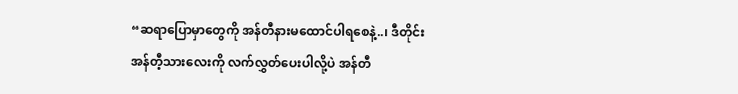“ဆရာပြောမှာတွေကို အန်တီနားမထောင်ပါရစေနဲ့..၊ ဒီတိုင်း အန်တီ့သားလေးကို လက်လွှတ်ပေးပါလို့ပဲ အန်တီ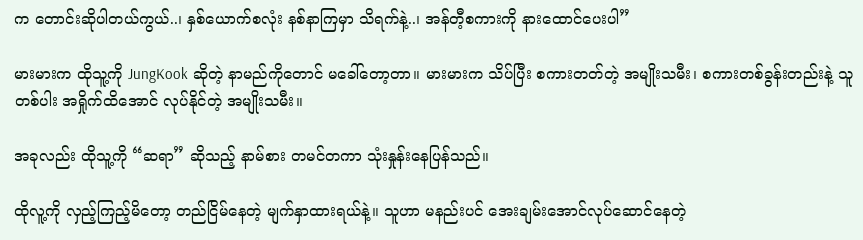က တောင်းဆိုပါတယ်ကွယ်..၊ နှစ်ယောက်စလုံး နစ်နာကြမှာ သိရက်နဲ့..၊ အန်တီ့စကားကို နားထောင်‌ပေးပါ”

မားမားက ထိုသူ့ကို JungKook ဆိုတဲ့ နာမည်ကိုတောင် မခေါ်တော့တာ။ မားမားက သိပ်ပြီး စကားတတ်တဲ့ အမျိုးသမီး၊ စကားတစ်ခွန်းတည်းနဲ့ သူတစ်ပါး အရှိုက်ထိအောင် လုပ်နိုင်တဲ့ အမျိုးသမီး။

အခုလည်း ထိုသူ့ကို “ဆရာ” ဆိုသည့် နာမ်စား တမင်တကာ သုံးနှုန်းနေပြန်သည်။

ထိုလူ့ကို လှည့်ကြည့်မိတော့ တည်ငြိမ်နေတဲ့ မျက်နှာထားရယ်နဲ့။ သူဟာ မနည်းပင် အေးချမ်းအောင်လုပ်ဆောင်နေတဲ့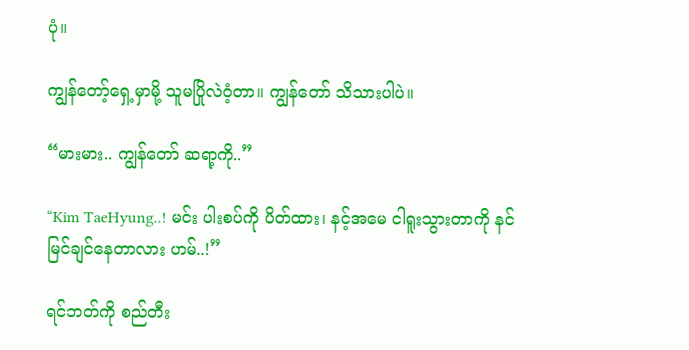ပုံ။

ကျွန်တော့်ရှေ့မှာမို့ သူမပြိုလဲဝံ့တာ။ ကျွန်တော် သိသားပါပဲ။

“မားမား.. ကျွန်တော် ဆရာ့ကို..”

“Kim TaeHyung..! မင်း ပါးစပ်ကို ပိတ်ထား၊ နင့်အမေ ငါရူးသွားတာကို နင်မြင်ချင်နေတာလား ဟမ်..!”

ရင်ဘတ်ကို စည်တီး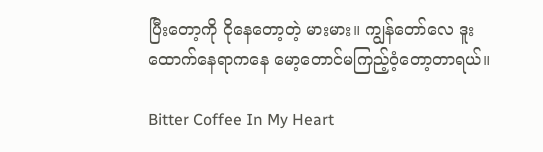ပြီးတော့ကို ငိုနေတော့တဲ့ မားမား။ ကျွန်တော်လေ ဒူးထောက်နေရာကနေ မော့တောင်မကြည့်ဝံ့တော့တာရယ်။

Bitter Coffee In My Heart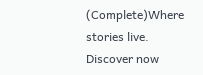(Complete)Where stories live. Discover now